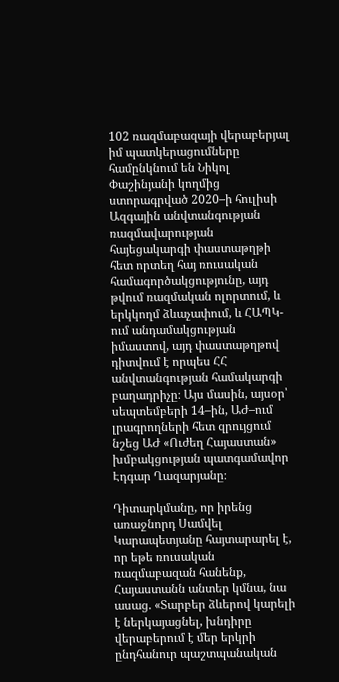102 ռազմաբազայի վերաբերյալ իմ պատկերացումները համընկնում են Նիկոլ Փաշինյանի կողմից ստորագրված 2020–ի հուլիսի Ազգային անվտանգության ռազմավարության հայեցակարգի փաստաթղթի հետ որտեղ հայ ռուսական համագործակցությունը, այդ թվում ռազմական ոլորտում, և երկկողմ ձևաչափում, և ՀԱՊԿ-ում անդամակցության իմաստով, այդ փաստաթղթով դիտվում է որպես ՀՀ անվտանգության համակարգի բաղադրիչը։ Այս մասին, այսօր՝ սեպտեմբերի 14–ին, ԱԺ–ում լրագրողների հետ զրույցում նշեց ԱԺ «Ուժեղ Հայաստան» խմբակցության պատգամավոր Էդգար Ղազարյանը։

Դիտարկմանը, որ իրենց առաջնորդ Սամվել Կարապետյանը հայտարարել է, որ եթե ռուսական ռազմաբազան հանենք, Հայաստանն անտեր կմնա, նա ասաց. «Տարբեր ձևերով կարելի է ներկայացնել, խնդիրը վերաբերում է մեր երկրի ընդհանուր պաշտպանական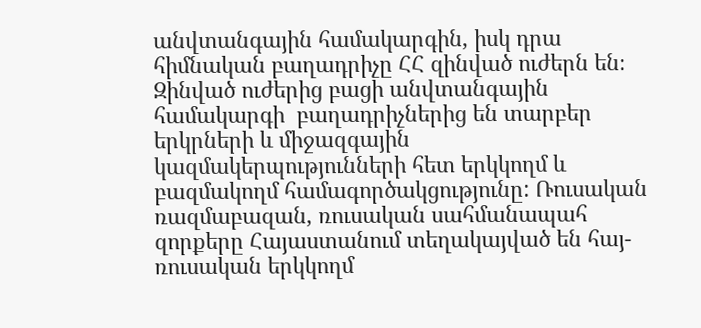անվտանգային համակարգին, իսկ դրա հիմնական բաղադրիչը ՀՀ զինված ուժերն են։ Զինված ուժերից բացի անվտանգային համակարգի  բաղադրիչներից են տարբեր երկրների և միջազգային կազմակերպությունների հետ երկկողմ և բազմակողմ համագործակցությունը: Ռուսական ռազմաբազան, ռուսական սահմանապահ զորքերը Հայաստանում տեղակայված են հայ-ռուսական երկկողմ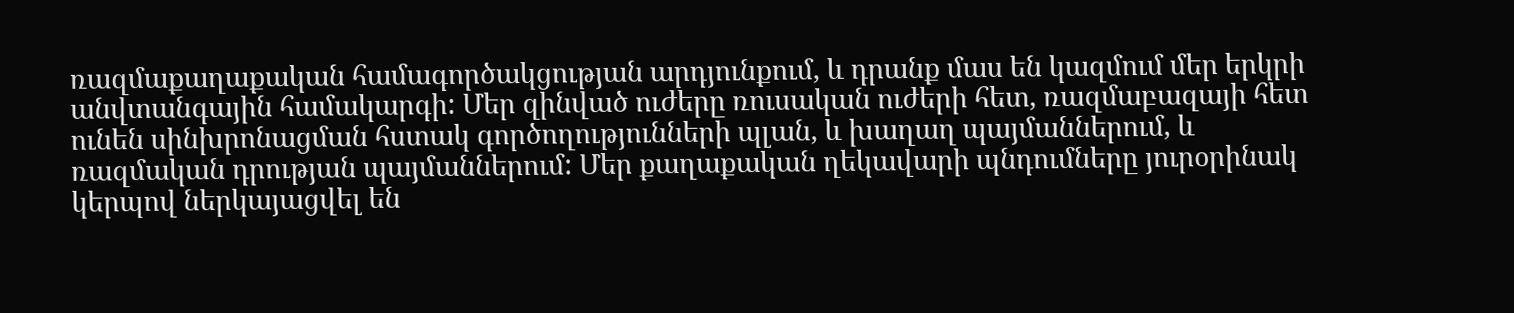ռազմաքաղաքական համագործակցության արդյունքում, և դրանք մաս են կազմում մեր երկրի անվտանգային համակարգի: Մեր զինված ուժերը ռուսական ուժերի հետ, ռազմաբազայի հետ ունեն սինխրոնացման հստակ գործողությունների պլան, և խաղաղ պայմաններում, և ռազմական դրության պայմաններում: Մեր քաղաքական ղեկավարի պնդումները յուրօրինակ կերպով ներկայացվել են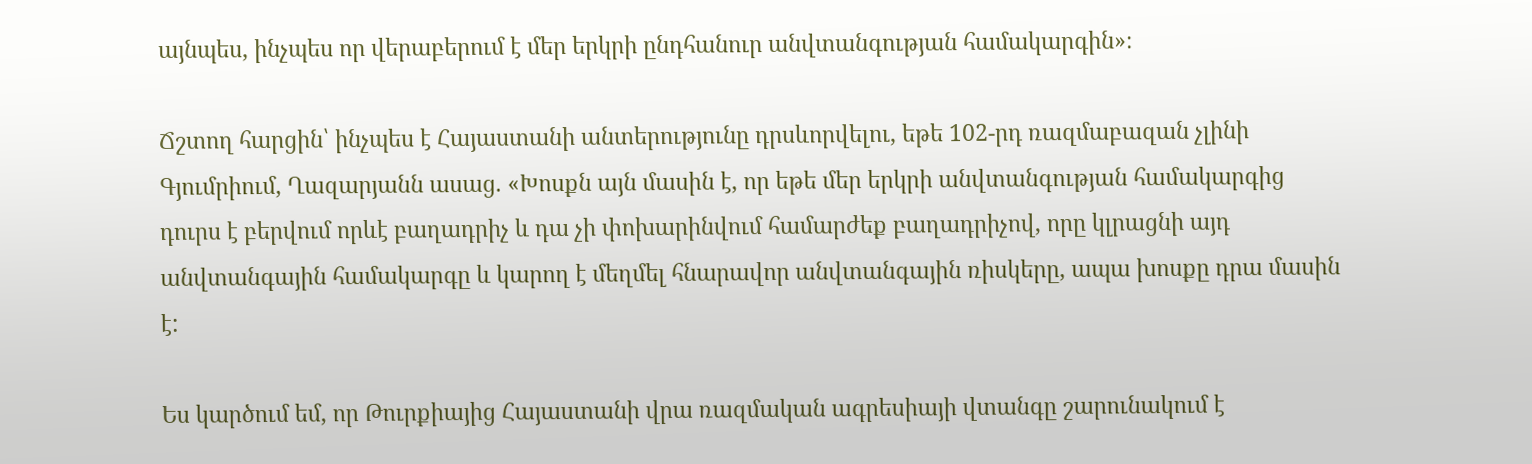այնպես, ինչպես որ վերաբերում է մեր երկրի ընդհանուր անվտանգության համակարգին»։

Ճշտող հարցին՝ ինչպես է Հայաստանի անտերությունը դրսևորվելու, եթե 102-րդ ռազմաբազան չլինի Գյումրիում, Ղազարյանն ասաց. «Խոսքն այն մասին է, որ եթե մեր երկրի անվտանգության համակարգից դուրս է բերվում որևէ բաղադրիչ և դա չի փոխարինվում համարժեք բաղադրիչով, որը կլրացնի այդ անվտանգային համակարգը և կարող է մեղմել հնարավոր անվտանգային ռիսկերը, ապա խոսքը դրա մասին է:

Ես կարծում եմ, որ Թուրքիայից Հայաստանի վրա ռազմական ագրեսիայի վտանգը շարունակում է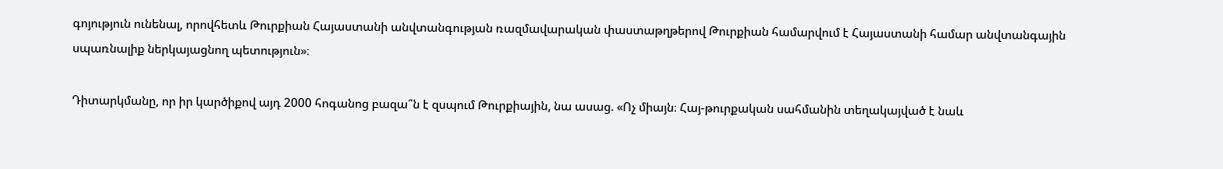գոյություն ունենալ, որովհետև Թուրքիան Հայաստանի անվտանգության ռազմավարական փաստաթղթերով Թուրքիան համարվում է Հայաստանի համար անվտանգային սպառնալիք ներկայացնող պետություն»։

Դիտարկմանը, որ իր կարծիքով այդ 2000 հոգանոց բազա՞ն է զսպում Թուրքիային, նա ասաց. «Ոչ միայն։ Հայ-թուրքական սահմանին տեղակայված է նաև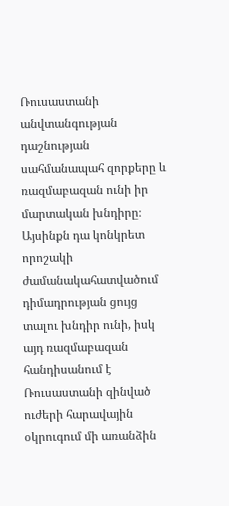Ռուսաստանի անվտանգության դաշնության սահմանապահ զորքերը և ռազմաբազան ունի իր մարտական խնդիրը։ Այսինքն դա կոնկրետ որոշակի ժամանակահատվածում դիմադրության ցույց տալու խնդիր ունի, իսկ այդ ռազմաբազան հանդիսանում է Ռուսաստանի զինված ուժերի հարավային օկրուգում մի առանձին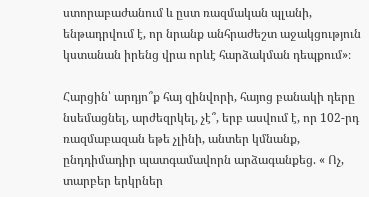ստորաբաժանում և ըստ ռազմական պլանի, ենթադրվում է, որ նրանք անհրաժեշտ աջակցություն կստանան իրենց վրա որևէ հարձակման դեպքում»։

Հարցին՝ արդյո՞ք հայ զինվորի, հայոց բանակի դերը նսեմացնել, արժեզրկել, չէ՞, երբ ասվում է, որ 102-րդ ռազմաբազան եթե չլինի, անտեր կմնանք, ընդդիմադիր պատգամավորն արձագանքեց. « Ոչ, տարբեր երկրներ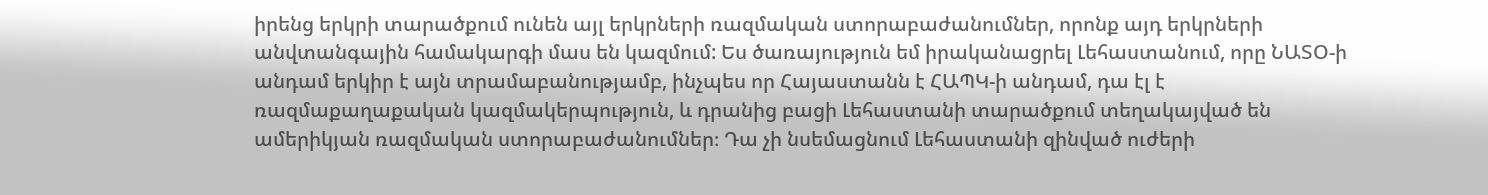իրենց երկրի տարածքում ունեն այլ երկրների ռազմական ստորաբաժանումներ, որոնք այդ երկրների անվտանգային համակարգի մաս են կազմում: Ես ծառայություն եմ իրականացրել Լեհաստանում, որը ՆԱՏՕ-ի անդամ երկիր է այն տրամաբանությամբ, ինչպես որ Հայաստանն է ՀԱՊԿ-ի անդամ, դա էլ է ռազմաքաղաքական կազմակերպություն, և դրանից բացի Լեհաստանի տարածքում տեղակայված են ամերիկյան ռազմական ստորաբաժանումներ։ Դա չի նսեմացնում Լեհաստանի զինված ուժերի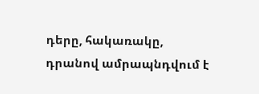դերը, հակառակը, դրանով ամրապնդվում է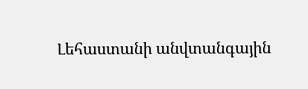Լեհաստանի անվտանգային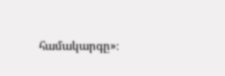համակարգը»։